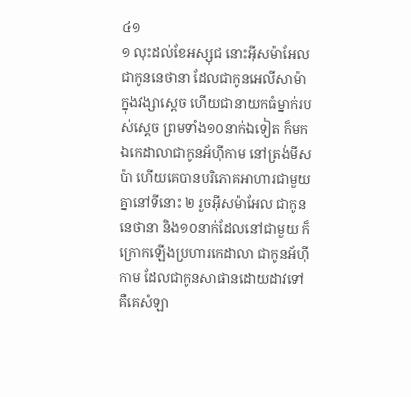៤១
១ លុះដល់ខែអស្សុជ នោះអ៊ីសម៉ាអែល ជាកូននេថានា ដែលជាកូនអេលីសាម៉ា ក្នុងវង្សាស្តេច ហើយជានាយកធំម្នាក់របស់ស្តេច ព្រមទាំង១០នាក់ឯទៀត ក៏មកឯកេដាលាជាកូនអ័ហ៊ីកាម នៅត្រង់មីសប៉ា ហើយគេបានបរិភោគអាហារជាមួយគ្នានៅទីនោះ ២ រួចអ៊ីសម៉ាអែល ជាកូននេថានា និង១០នាក់ដែលនៅជាមួយ ក៏ក្រោកឡើងប្រហារកេដាលា ជាកូនអ័ហ៊ីកាម ដែលជាកូនសាផានដោយដាវទៅ គឺគេសំឡា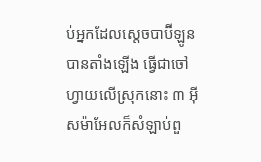ប់អ្នកដែលស្តេចបាប៊ីឡូនបានតាំងឡើង ធ្វើជាចៅហ្វាយលើស្រុកនោះ ៣ អ៊ីសម៉ាអែលក៏សំឡាប់ពួ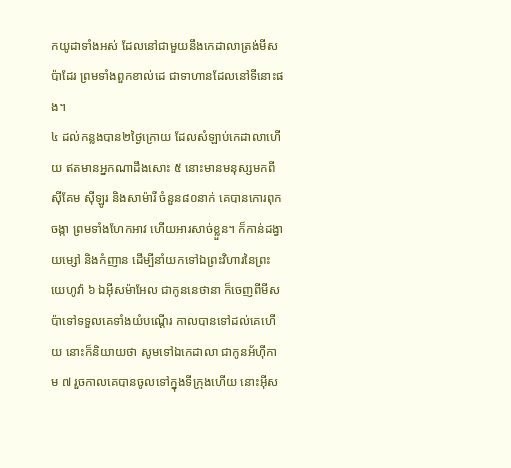កយូដាទាំងអស់ ដែលនៅជាមួយនឹងកេដាលាត្រង់មីសប៉ាដែរ ព្រមទាំងពួកខាល់ដេ ជាទាហានដែលនៅទីនោះផង។
៤ ដល់កន្លងបាន២ថ្ងៃក្រោយ ដែលសំឡាប់កេដាលាហើយ ឥតមានអ្នកណាដឹងសោះ ៥ នោះមានមនុស្សមកពីស៊ីគែម ស៊ីឡូរ និងសាម៉ារី ចំនួន៨០នាក់ គេបានកោរពុកចង្កា ព្រមទាំងហែកអាវ ហើយអារសាច់ខ្លួន។ ក៏កាន់ដង្វាយម្សៅ និងកំញាន ដើម្បីនាំយកទៅឯព្រះវិហារនៃព្រះយេហូវ៉ា ៦ ឯអ៊ីសម៉ាអែល ជាកូននេថានា ក៏ចេញពីមីសប៉ាទៅទទួលគេទាំងយំបណ្តើរ កាលបានទៅដល់គេហើយ នោះក៏និយាយថា សូមទៅឯកេដាលា ជាកូនអ័ហ៊ីកាម ៧ រួចកាលគេបានចូលទៅក្នុងទីក្រុងហើយ នោះអ៊ីស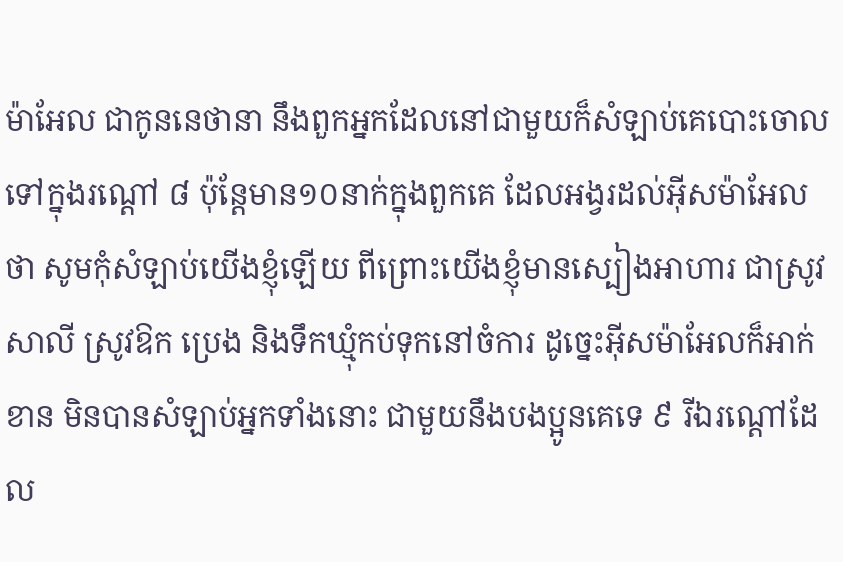ម៉ាអែល ជាកូននេថានា នឹងពួកអ្នកដែលនៅជាមួយក៏សំឡាប់គេបោះចោលទៅក្នុងរណ្តៅ ៨ ប៉ុន្តែមាន១០នាក់ក្នុងពួកគេ ដែលអង្វរដល់អ៊ីសម៉ាអែលថា សូមកុំសំឡាប់យើងខ្ញុំឡើយ ពីព្រោះយើងខ្ញុំមានស្បៀងអាហារ ជាស្រូវសាលី ស្រូវឱក ប្រេង និងទឹកឃ្មុំកប់ទុកនៅចំការ ដូច្នេះអ៊ីសម៉ាអែលក៏អាក់ខាន មិនបានសំឡាប់អ្នកទាំងនោះ ជាមួយនឹងបងប្អូនគេទេ ៩ រីឯរណ្តៅដែល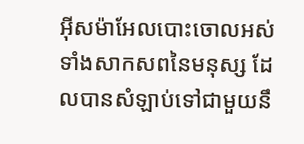អ៊ីសម៉ាអែលបោះចោលអស់ទាំងសាកសពនៃមនុស្ស ដែលបានសំឡាប់ទៅជាមួយនឹ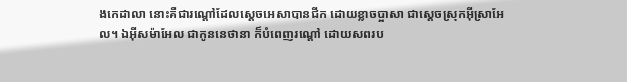ងកេដាលា នោះគឺជារណ្តៅដែលស្តេចអេសាបានជីក ដោយខ្លាចប្អាសា ជាស្តេចស្រុកអ៊ីស្រាអែល។ ឯអ៊ីសម៉ាអែល ជាកូននេថានា ក៏បំពេញរណ្តៅ ដោយសពរប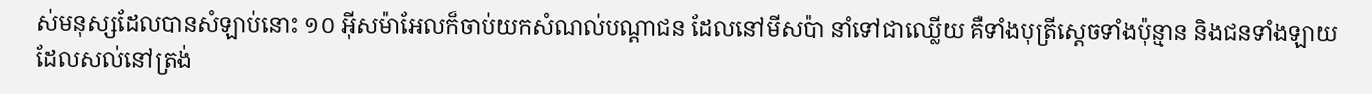ស់មនុស្សដែលបានសំឡាប់នោះ ១០ អ៊ីសម៉ាអែលក៏ចាប់យកសំណល់បណ្តាជន ដែលនៅមីសប៉ា នាំទៅជាឈ្លើយ គឺទាំងបុត្រីស្តេចទាំងប៉ុន្មាន និងជនទាំងឡាយដែលសល់នៅត្រង់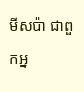មីសប៉ា ជាពួកអ្ន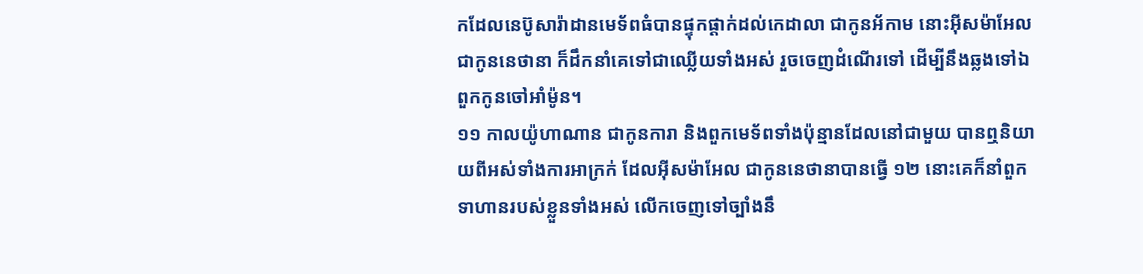កដែលនេប៊ូសារ៉ាដានមេទ័ពធំបានផ្ទុកផ្តាក់ដល់កេដាលា ជាកូនអ័កាម នោះអ៊ីសម៉ាអែល ជាកូននេថានា ក៏ដឹកនាំគេទៅជាឈ្លើយទាំងអស់ រួចចេញដំណើរទៅ ដើម្បីនឹងឆ្លងទៅឯពួកកូនចៅអាំម៉ូន។
១១ កាលយ៉ូហាណាន ជាកូនការា និងពួកមេទ័ពទាំងប៉ុន្មានដែលនៅជាមួយ បានឮនិយាយពីអស់ទាំងការអាក្រក់ ដែលអ៊ីសម៉ាអែល ជាកូននេថានាបានធ្វើ ១២ នោះគេក៏នាំពួកទាហានរបស់ខ្លួនទាំងអស់ លើកចេញទៅច្បាំងនឹ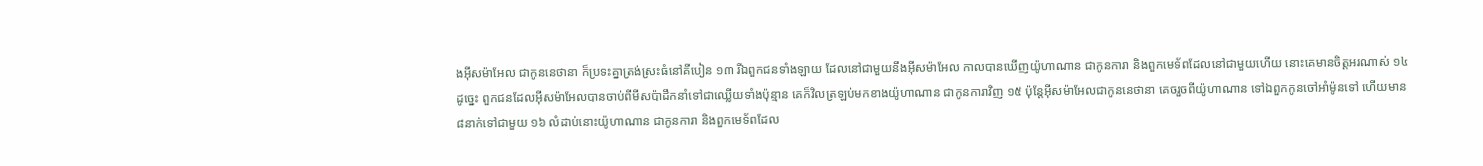ងអ៊ីសម៉ាអែល ជាកូននេថានា ក៏ប្រទះគ្នាត្រង់ស្រះធំនៅគីបៀន ១៣ រីឯពួកជនទាំងឡាយ ដែលនៅជាមួយនឹងអ៊ីសម៉ាអែល កាលបានឃើញយ៉ូហាណាន ជាកូនការា និងពួកមេទ័ពដែលនៅជាមួយហើយ នោះគេមានចិត្តអរណាស់ ១៤ ដូច្នេះ ពួកជនដែលអ៊ីសម៉ាអែលបានចាប់ពីមីសប៉ាដឹកនាំទៅជាឈ្លើយទាំងប៉ុន្មាន គេក៏វិលត្រឡប់មកខាងយ៉ូហាណាន ជាកូនការាវិញ ១៥ ប៉ុន្តែអ៊ីសម៉ាអែលជាកូននេថានា គេចរួចពីយ៉ូហាណាន ទៅឯពួកកូនចៅអាំម៉ូនទៅ ហើយមាន៨នាក់ទៅជាមួយ ១៦ លំដាប់នោះយ៉ូហាណាន ជាកូនការា និងពួកមេទ័ពដែល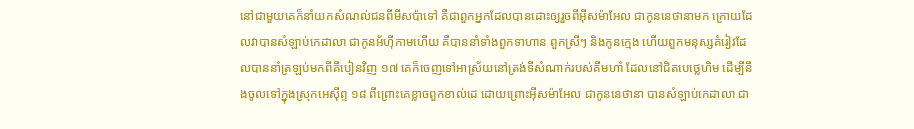នៅជាមួយគេក៏នាំយកសំណល់ជនពីមីសប៉ាទៅ គឺជាពួកអ្នកដែលបានដោះឲ្យរួចពីអ៊ីសម៉ាអែល ជាកូននេថានាមក ក្រោយដែលវាបានសំឡាប់កេដាលា ជាកូនអ័ហ៊ីកាមហើយ គឺបាននាំទាំងពួកទាហាន ពួកស្រីៗ និងកូនក្មេង ហើយពួកមនុស្សគំរៀវដែលបាននាំត្រឡប់មកពីគីបៀនវិញ ១៧ គេក៏ចេញទៅអាស្រ័យនៅត្រង់ទីសំណាក់របស់គីមហាំ ដែលនៅជិតបេថ្លេហិម ដើម្បីនឹងចូលទៅក្នុងស្រុកអេស៊ីព្ទ ១៨ ពីព្រោះគេខ្លាចពួកខាល់ដេ ដោយព្រោះអ៊ីសម៉ាអែល ជាកូននេថានា បានសំឡាប់កេដាលា ជា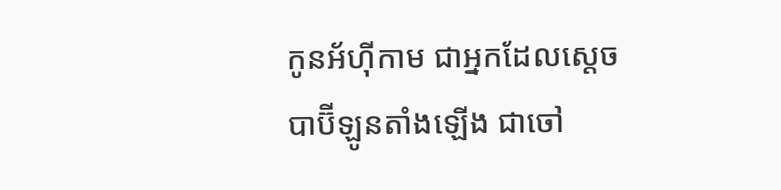កូនអ័ហ៊ីកាម ជាអ្នកដែលស្តេចបាប៊ីឡូនតាំងឡើង ជាចៅ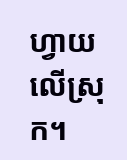ហ្វាយលើស្រុក។